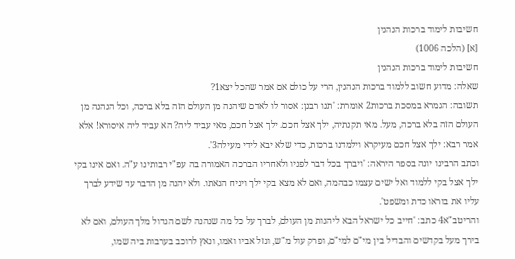חשיבות לימוד ברכות הנהנין
[א] (הלכה 1006)
חשיבות לימוד ברכות הנהנין
שאלה: מדוע חשוב ללמוד ברכות הנהנין, הרי על כולם אם אמר שהכל יצא1?
תשובה: הגמרא במסכת ברכות2 אומרת: 'תנו רבנן: אסור לו לאדם שיהנה מן העולם הזה בלא ברכה, וכל הנהנה מן העולם הזה בלא ברכה, מעל. מאי תקנתיה, ילך אצל חכם. ילך אצל חכם, מאי עביד ליה? הא עביד ליה איסורא! אלא אמר רבא: ילך אצל חכם מעיקרא וילמדנו ברכות, כדי שלא יבא לידי מעילה3'.
וכתב הרבינו יונה בספר היראה: 'ויברך בכל דבר לפניו ולאחריו הברכה האמורה בה עפ"י רבותינו ע"ה. ואם אינו בקי ילך אצל בקי ללמוד ואל ישים עצמו כבהמה, ואם לא מצא בקי ילך ויניח הנאתו. ולא יהנה מן הדבר עד שידע לברך עליו את בוראו כדת ומשפט'.
והריטב"א4 כתב: 'חייב כל ישראל הבא ליהנות מן העולם, לברך על כל מה שנהנה לשם הגדול מלך העולם, ואם לא בירך מעל בקדשים והבדיל בין מי"ם למי"ם, ופרק עול מ"ש, וגזל אביו ואמו, ונאץ לרוכב בערבות ביה שמו,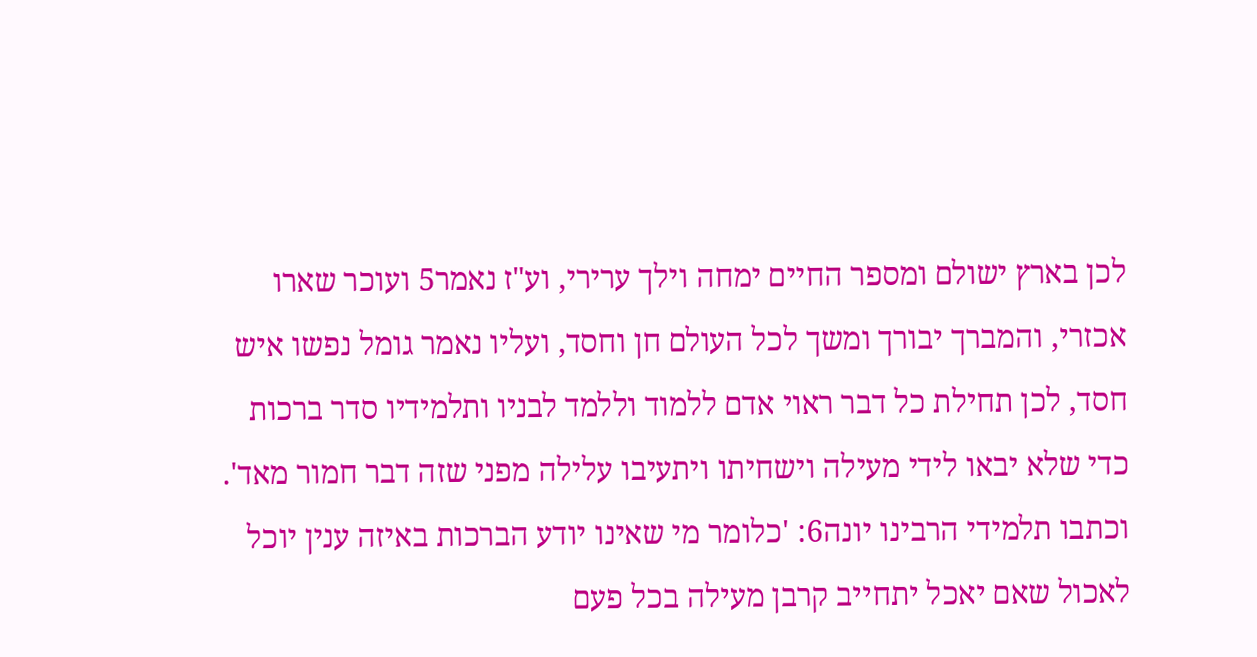לכן בארץ ישולם ומספר החיים ימחה וילך ערירי, וע"ז נאמר5 ועוכר שארו אכזרי, והמברך יבורך ומשך לכל העולם חן וחסד, ועליו נאמר גומל נפשו איש חסד, לכן תחילת כל דבר ראוי אדם ללמוד וללמד לבניו ותלמידיו סדר ברכות כדי שלא יבאו לידי מעילה וישחיתו ויתעיבו עלילה מפני שזה דבר חמור מאד'.
וכתבו תלמידי הרבינו יונה6: 'כלומר מי שאינו יודע הברכות באיזה ענין יוכל לאכול שאם יאכל יתחייב קרבן מעילה בכל פעם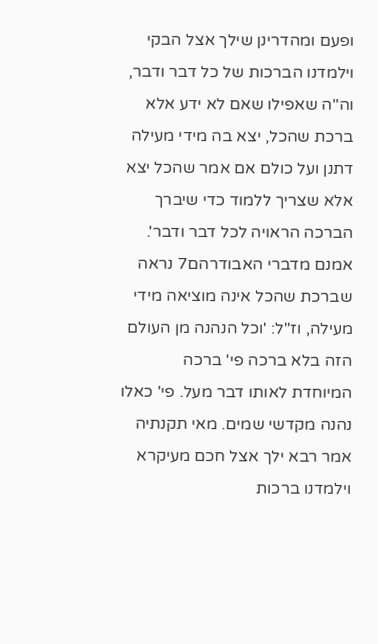ופעם ומהדרינן שילך אצל הבקי וילמדנו הברכות של כל דבר ודבר, וה"ה שאפילו שאם לא ידע אלא ברכת שהכל, יצא בה מידי מעילה דתנן ועל כולם אם אמר שהכל יצא אלא שצריך ללמוד כדי שיברך הברכה הראויה לכל דבר ודבר'.
אמנם מדברי האבודרהם7 נראה שברכת שהכל אינה מוציאה מידי מעילה, וז"ל: 'וכל הנהנה מן העולם הזה בלא ברכה פי' ברכה המיוחדת לאותו דבר מעל. פי' כאלו נהנה מקדשי שמים. מאי תקנתיה אמר רבא ילך אצל חכם מעיקרא וילמדנו ברכות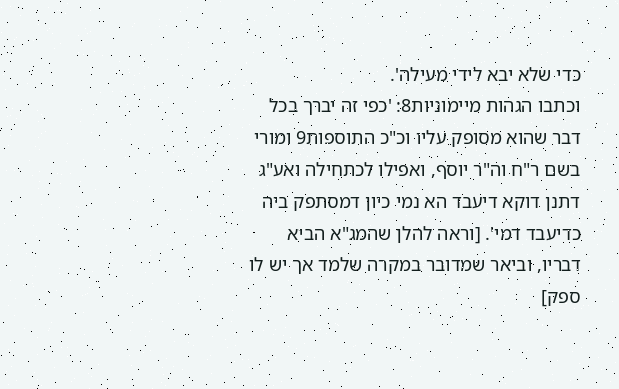כדי שלא יבא לידי מעילה'.
וכתבו הגהות מיימוניות8: 'כפי זה יברך בכל דבר שהוא מסופק עליו וכ"כ התוספות9 ומורי בשם ר"ח וה"ר יוסף, ואפילו לכתחילה ואע"ג דתנן דוקא דיעבד הא נמי כיון דמסתפק ביה כדיעבד דמי'. [וראה להלן שהמג"א הביא דבריו, וביאר שמדובר במקרה שלמד אך יש לו ספק]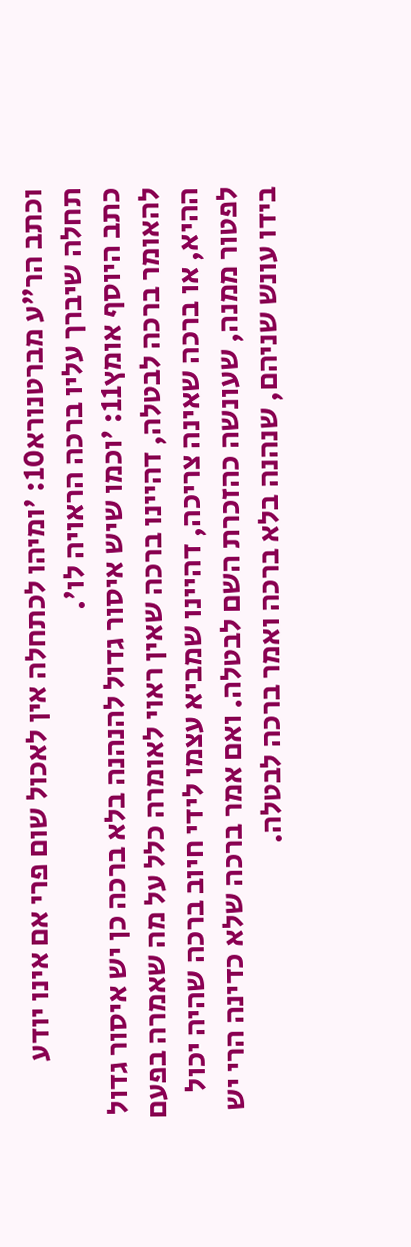וכתב הר"ע מברטנורא10: 'ומיהו לכתחלה אין לאכול שום פרי אם אינו יודע תחלה שיברך עליו ברכה הראויה לו'.
כתב היוסף אומץ11: 'וכמו שיש איסור גדול להנהנה בלא ברכה כן יש איסור גדול להאומר ברכה לבטלה, דהיינו ברכה שאין ראוי לאומרה כלל על מה שאמרה בפעם ההיא, או ברכה שאינה צריכה, דהיינו שמביא עצמו לידי חיוב ברכה שהיה יכול לפטור ממנה, שעונשה כהזכרת השם לבטלה. ואם אמר ברכה שלא כדינה הרי יש בידו עונש שניהם, שנהנה בלא ברכה ואמר ברכה לבטלה.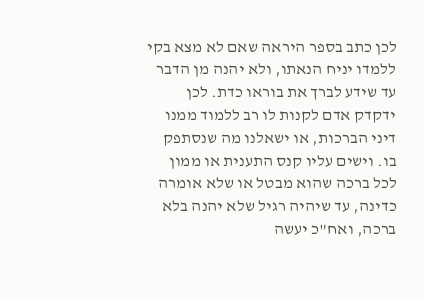לכן כתב בספר היראה שאם לא מצא בקי ללמדו יניח הנאתו, ולא יהנה מן הדבר עד שידע לברך את בוראו כדת. לכן ידקדק אדם לקנות לו רב ללמוד ממנו דיני הברכות, או ישאלנו מה שנסתפק בו. וישים עליו קנס התענית או ממון לכל ברכה שהוא מבטל או שלא אומרה כדינה, עד שיהיה רגיל שלא יהנה בלא ברכה, ואח"כ יעשה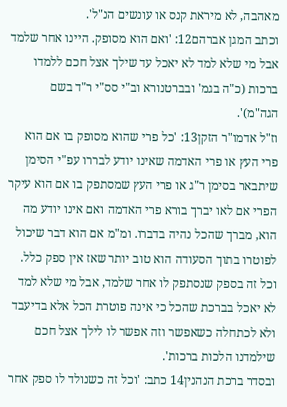מאהבה, לא מיראת קנס או עונשים הנ"ל'.
וכתב המגן אברהם12: 'ואם הוא מסופק. היינו אחר שלמד אבל מי שלא למד לא יאכל עד שילך אצל חכם ללמדו ברכות (כ"ה בגמ' ובברטנורא וב"י סס"י ר"ד בשם הגה"מ)'.
וז"ל אדמו"ר הזקן13: 'כל פרי שהוא מסופק בו אם הוא פרי העץ או פרי האדמה שאינו יודע לבררו עפ"י הסימן שיתבאר בסימן ר"ג או פרי העץ שמסתפק בו אם הוא עיקר הפרי אם לאו יברך בורא פרי האדמה ואם אינו יודע מה הוא, מברך שהכל נהיה בדברו. ומ"מ אם הוא דבר שיכול לפוטרו בתוך הסעודה הוא טוב יותר שאז אין ספק כלל. וכל זה בספק שנסתפק לו אחר שלמד, אבל מי שלא למד לא יאכל בברכת שהכל כי אינה פוטרת הכל אלא בדיעבד ולא לכתחלה כשאפשר וזה אפשר לו לילך אצל חכם שילמדנו הלכות ברכות'.
ובסדר ברכת הנהנין14 כתב: 'וכל זה כשנולד לו ספק אחר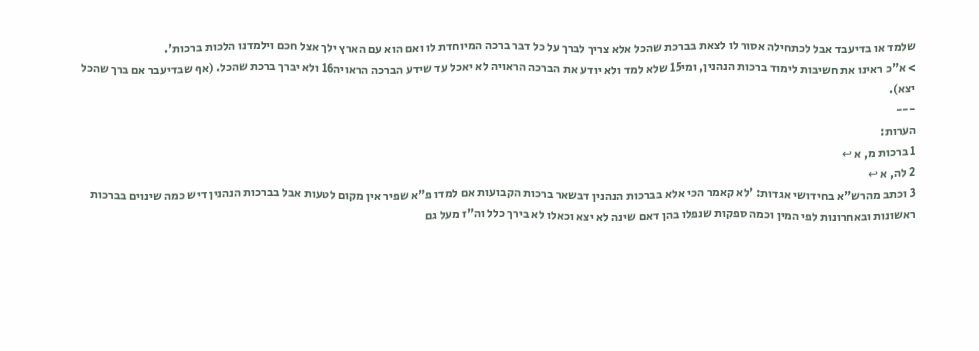שלמד או בדיעבד אבל לכתחילה אסור לו לצאת בברכת שהכל אלא צריך לברך על כל דבר ברכה המיוחדת לו ואם הוא עם הארץ ילך אצל חכם וילמדנו הלכות ברכות'.
> א"כ ראינו את חשיבות לימוד ברכות הנהנין, ומי15 שלא למד ולא יודע את הברכה הראויה לא יאכל עד שידע הברכה הראויה16 ולא יברך ברכת שהכל. (אף שבדיעבר אם ברך שהכל יצא).
---
הערות:
1 ברכות מ, א ↩
2 לה, א ↩
3 וכתב מהרש"א בחידושי אגדות: 'לא קאמר הכי אלא בברכות הנהנין דבשאר ברכות הקבועות אם למדו פ"א שפיר אין מקום לטעות אבל בברכות הנהנין דיש כמה שינוים בברכות ראשונות ובאחרונות לפי המין וכמה ספקות שנפלו בהן דאם שינה לא יצא וכאלו לא בירך כלל וה"ז מעל גם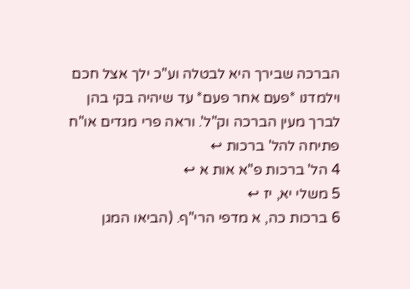הברכה שבירך היא לבטלה וע"כ ילך אצל חכם וילמדנו *פעם אחר פעם* עד שיהיה בקי בהן לברך מעין הברכה וק"ל'. וראה פרי מגדים או"ח פתיחה להל' ברכות ↩
4 הל' ברכות פ"א אות א ↩
5 משלי יא, יז ↩
6 ברכות כה, א מדפי הרי"ף. (הביאו המגן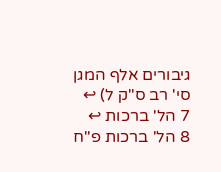גיבורים אלף המגן סי' רב ס"ק ל) ↩
7 הל' ברכות ↩
8 הל' ברכות פ"ח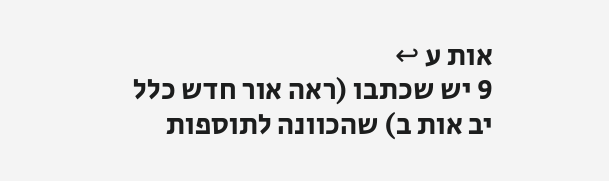אות ע ↩
9 יש שכתבו (ראה אור חדש כלל יב אות ב) שהכוונה לתוספות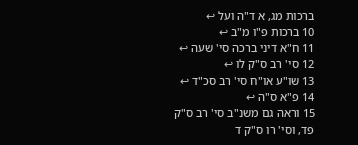ברכות מג, א ד"ה ועל ↩
10 ברכות פ"ו מ"ב ↩
11 ח"א דיני ברכה סי' שעה ↩
12 סי' רב ס"ק לו ↩
13 שו"ע או"ח סי' רב סכ"ד ↩
14 פ"א ס"ה ↩
15 וראה גם משנ"ב סי' רב ס"ק פד, וסי' רו ס"ק ד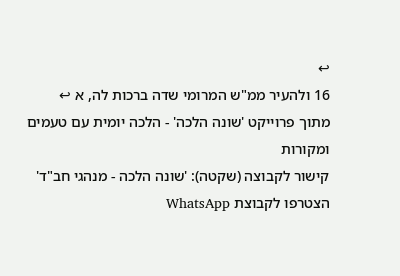↩
16 ולהעיר ממ"ש המרומי שדה ברכות לה, א ↩
מתוך פרוייקט 'שונה הלכה' - הלכה יומית עם טעמים ומקורות
קישור לקבוצה (שקטה): 'שונה הלכה - מנהגי חב"ד'
הצטרפו לקבוצת WhatsApp